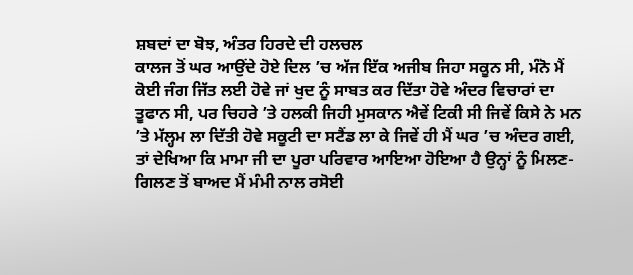ਸ਼ਬਦਾਂ ਦਾ ਬੋਝ, ਅੰਤਰ ਹਿਰਦੇ ਦੀ ਹਲਚਲ
ਕਾਲਜ ਤੋਂ ਘਰ ਆਉਂਦੇ ਹੋਏ ਦਿਲ ’ਚ ਅੱਜ ਇੱਕ ਅਜੀਬ ਜਿਹਾ ਸਕੂਨ ਸੀ, ਮੰਨੋ ਮੈਂ ਕੋਈ ਜੰਗ ਜਿੱਤ ਲਈ ਹੋਵੇ ਜਾਂ ਖੁਦ ਨੂੰ ਸਾਬਤ ਕਰ ਦਿੱਤਾ ਹੋਵੇ ਅੰਦਰ ਵਿਚਾਰਾਂ ਦਾ ਤੂਫਾਨ ਸੀ, ਪਰ ਚਿਹਰੇ ’ਤੇ ਹਲਕੀ ਜਿਹੀ ਮੁਸਕਾਨ ਐਵੇਂ ਟਿਕੀ ਸੀ ਜਿਵੇਂ ਕਿਸੇ ਨੇ ਮਨ ’ਤੇ ਮੱਲ੍ਹਮ ਲਾ ਦਿੱਤੀ ਹੋਵੇ ਸਕੂਟੀ ਦਾ ਸਟੈਂਡ ਲਾ ਕੇ ਜਿਵੇਂ ਹੀ ਮੈਂ ਘਰ ’ਚ ਅੰਦਰ ਗਈ, ਤਾਂ ਦੇਖਿਆ ਕਿ ਮਾਮਾ ਜੀ ਦਾ ਪੂਰਾ ਪਰਿਵਾਰ ਆਇਆ ਹੋਇਆ ਹੈ ਉਨ੍ਹਾਂ ਨੂੰ ਮਿਲਣ-ਗਿਲਣ ਤੋਂ ਬਾਅਦ ਮੈਂ ਮੰਮੀ ਨਾਲ ਰਸੋਈ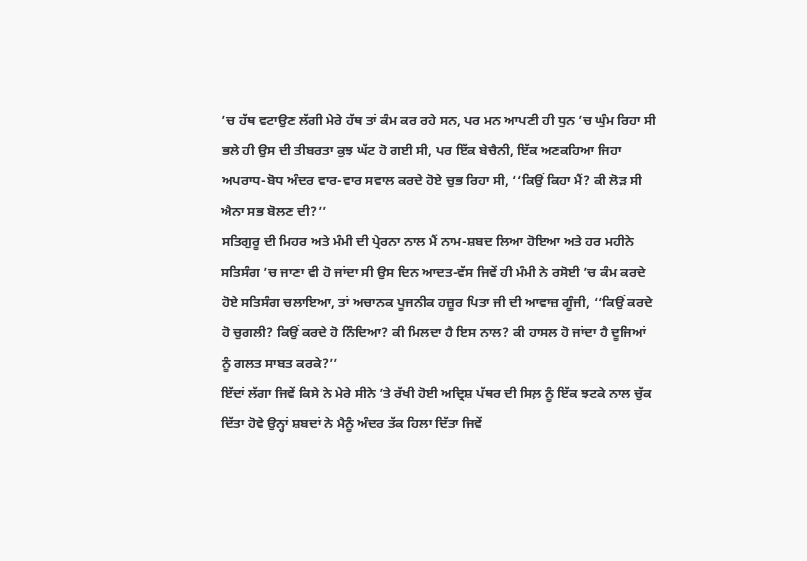’ਚ ਹੱਥ ਵਟਾਉਣ ਲੱਗੀ ਮੇਰੇ ਹੱਥ ਤਾਂ ਕੰਮ ਕਰ ਰਹੇ ਸਨ, ਪਰ ਮਨ ਆਪਣੀ ਹੀ ਧੁਨ ’ਚ ਘੁੰਮ ਰਿਹਾ ਸੀ ਭਲੇ ਹੀ ਉਸ ਦੀ ਤੀਬਰਤਾ ਕੁਝ ਘੱਟ ਹੋ ਗਈ ਸੀ, ਪਰ ਇੱਕ ਬੇਚੈਨੀ, ਇੱਕ ਅਣਕਹਿਆ ਜਿਹਾ ਅਪਰਾਧ-ਬੋਧ ਅੰਦਰ ਵਾਰ-ਵਾਰ ਸਵਾਲ ਕਰਦੇ ਹੋਏ ਚੁਭ ਰਿਹਾ ਸੀ, ‘‘ਕਿਉਂ ਕਿਹਾ ਮੈਂ? ਕੀ ਲੋੜ ਸੀ ਐਨਾ ਸਭ ਬੋਲਣ ਦੀ?’’
ਸਤਿਗੁਰੂ ਦੀ ਮਿਹਰ ਅਤੇ ਮੰਮੀ ਦੀ ਪ੍ਰੇਰਨਾ ਨਾਲ ਮੈਂ ਨਾਮ-ਸ਼ਬਦ ਲਿਆ ਹੋਇਆ ਅਤੇ ਹਰ ਮਹੀਨੇ ਸਤਿਸੰਗ ’ਚ ਜਾਣਾ ਵੀ ਹੋ ਜਾਂਦਾ ਸੀ ਉਸ ਦਿਨ ਆਦਤ-ਵੱਸ ਜਿਵੇਂ ਹੀ ਮੰਮੀ ਨੇ ਰਸੋਈ ’ਚ ਕੰਮ ਕਰਦੇ ਹੋਏ ਸਤਿਸੰਗ ਚਲਾਇਆ, ਤਾਂ ਅਚਾਨਕ ਪੂਜਨੀਕ ਹਜ਼ੂਰ ਪਿਤਾ ਜੀ ਦੀ ਆਵਾਜ਼ ਗੂੰਜੀ, ‘‘ਕਿਉਂ ਕਰਦੇ ਹੋ ਚੁਗਲੀ? ਕਿਉਂ ਕਰਦੇ ਹੋ ਨਿੰਦਿਆ? ਕੀ ਮਿਲਦਾ ਹੈ ਇਸ ਨਾਲ? ਕੀ ਹਾਸਲ ਹੋ ਜਾਂਦਾ ਹੈ ਦੂਜਿਆਂ ਨੂੰ ਗਲਤ ਸਾਬਤ ਕਰਕੇ?’’
ਇੱਦਾਂ ਲੱਗਾ ਜਿਵੇਂ ਕਿਸੇ ਨੇ ਮੇਰੇ ਸੀਨੇ ’ਤੇ ਰੱਖੀ ਹੋਈ ਅਦ੍ਰਿਸ਼ ਪੱਥਰ ਦੀ ਸਿਲ਼ ਨੂੰ ਇੱਕ ਝਟਕੇ ਨਾਲ ਚੁੱਕ ਦਿੱਤਾ ਹੋਵੇ ਉਨ੍ਹਾਂ ਸ਼ਬਦਾਂ ਨੇ ਮੈਨੂੰ ਅੰਦਰ ਤੱਕ ਹਿਲਾ ਦਿੱਤਾ ਜਿਵੇਂ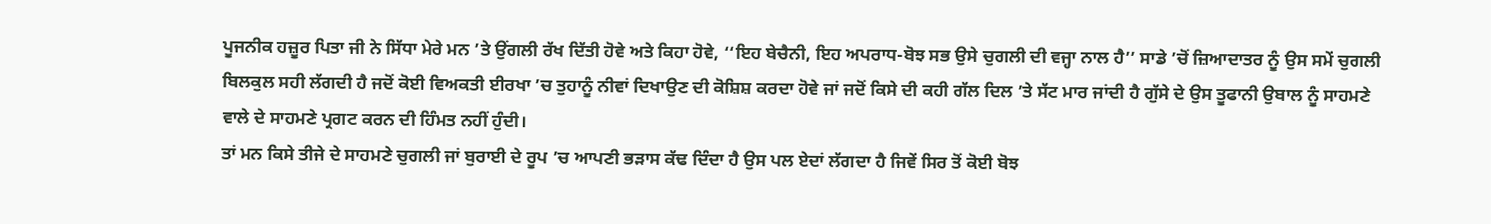ਪੂਜਨੀਕ ਹਜ਼ੂਰ ਪਿਤਾ ਜੀ ਨੇ ਸਿੱਧਾ ਮੇਰੇ ਮਨ ’ਤੇ ਉਂਗਲੀ ਰੱਖ ਦਿੱਤੀ ਹੋਵੇ ਅਤੇ ਕਿਹਾ ਹੋਵੇ, ‘‘ਇਹ ਬੇਚੈਨੀ, ਇਹ ਅਪਰਾਧ-ਬੋਝ ਸਭ ਉਸੇ ਚੁਗਲੀ ਦੀ ਵਜ੍ਹਾ ਨਾਲ ਹੈ’’ ਸਾਡੇ ’ਚੋਂ ਜ਼ਿਆਦਾਤਰ ਨੂੰ ਉਸ ਸਮੇਂ ਚੁਗਲੀ ਬਿਲਕੁਲ ਸਹੀ ਲੱਗਦੀ ਹੈ ਜਦੋਂ ਕੋਈ ਵਿਅਕਤੀ ਈਰਖਾ ’ਚ ਤੁਹਾਨੂੰ ਨੀਵਾਂ ਦਿਖਾਉਣ ਦੀ ਕੋਸ਼ਿਸ਼ ਕਰਦਾ ਹੋਵੇ ਜਾਂ ਜਦੋਂ ਕਿਸੇ ਦੀ ਕਹੀ ਗੱਲ ਦਿਲ ’ਤੇ ਸੱਟ ਮਾਰ ਜਾਂਦੀ ਹੈ ਗੁੱਸੇ ਦੇ ਉਸ ਤੂਫਾਨੀ ਉਬਾਲ ਨੂੰ ਸਾਹਮਣੇ ਵਾਲੇ ਦੇ ਸਾਹਮਣੇ ਪ੍ਰਗਟ ਕਰਨ ਦੀ ਹਿੰਮਤ ਨਹੀਂ ਹੁੰਦੀ।
ਤਾਂ ਮਨ ਕਿਸੇ ਤੀਜੇ ਦੇ ਸਾਹਮਣੇ ਚੁਗਲੀ ਜਾਂ ਬੁਰਾਈ ਦੇ ਰੂਪ ’ਚ ਆਪਣੀ ਭੜਾਸ ਕੱਢ ਦਿੰਦਾ ਹੈ ਉਸ ਪਲ ਏਦਾਂ ਲੱਗਦਾ ਹੈ ਜਿਵੇਂ ਸਿਰ ਤੋਂ ਕੋਈ ਬੋਝ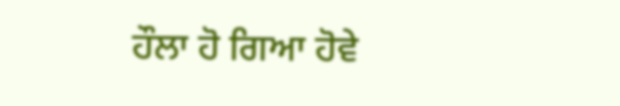ਹੌਲਾ ਹੋ ਗਿਆ ਹੋਵੇ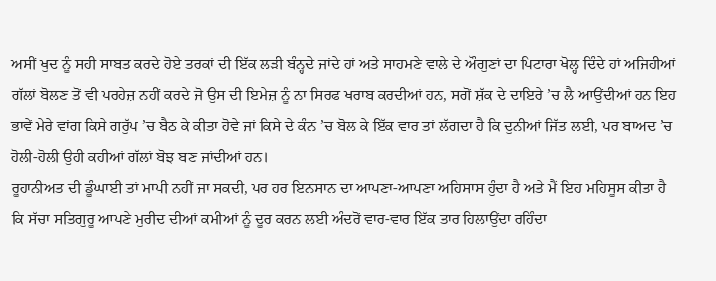ਅਸੀਂ ਖੁਦ ਨੂੰ ਸਹੀ ਸਾਬਤ ਕਰਦੇ ਹੋਏ ਤਰਕਾਂ ਦੀ ਇੱਕ ਲੜੀ ਬੰਨ੍ਹਦੇ ਜਾਂਦੇ ਹਾਂ ਅਤੇ ਸਾਹਮਣੇ ਵਾਲੇ ਦੇ ਔਗੁਣਾਂ ਦਾ ਪਿਟਾਰਾ ਖੋਲ੍ਹ ਦਿੰਦੇ ਹਾਂ ਅਜਿਹੀਆਂ ਗੱਲਾਂ ਬੋਲਣ ਤੋਂ ਵੀ ਪਰਹੇਜ਼ ਨਹੀਂ ਕਰਦੇ ਜੋ ਉਸ ਦੀ ਇਮੇਜ਼ ਨੂੰ ਨਾ ਸਿਰਫ ਖਰਾਬ ਕਰਦੀਆਂ ਹਨ, ਸਗੋਂ ਸ਼ੱਕ ਦੇ ਦਾਇਰੇ ’ਚ ਲੈ ਆਉਂਦੀਆਂ ਹਨ ਇਹ ਭਾਵੇਂ ਮੇਰੇ ਵਾਂਗ ਕਿਸੇ ਗਰੁੱਪ ’ਚ ਬੈਠ ਕੇ ਕੀਤਾ ਹੋਵੇ ਜਾਂ ਕਿਸੇ ਦੇ ਕੰਨ ’ਚ ਬੋਲ ਕੇ ਇੱਕ ਵਾਰ ਤਾਂ ਲੱਗਦਾ ਹੈ ਕਿ ਦੁਨੀਆਂ ਜਿੱਤ ਲਈ, ਪਰ ਬਾਅਦ ’ਚ ਹੋਲੀ-ਹੋਲੀ ਉਹੀ ਕਹੀਆਂ ਗੱਲਾਂ ਬੋਝ ਬਣ ਜਾਂਦੀਆਂ ਹਨ।
ਰੂਹਾਨੀਅਤ ਦੀ ਡੂੰਘਾਈ ਤਾਂ ਮਾਪੀ ਨਹੀਂ ਜਾ ਸਕਦੀ, ਪਰ ਹਰ ਇਨਸਾਨ ਦਾ ਆਪਣਾ-ਆਪਣਾ ਅਹਿਸਾਸ ਹੁੰਦਾ ਹੈ ਅਤੇ ਮੈਂ ਇਹ ਮਹਿਸੂਸ ਕੀਤਾ ਹੈ ਕਿ ਸੱਚਾ ਸਤਿਗੁਰੂ ਆਪਣੇ ਮੁਰੀਦ ਦੀਆਂ ਕਮੀਆਂ ਨੂੰ ਦੂਰ ਕਰਨ ਲਈ ਅੰਦਰੋਂ ਵਾਰ-ਵਾਰ ਇੱਕ ਤਾਰ ਹਿਲਾਉਂਦਾ ਰਹਿੰਦਾ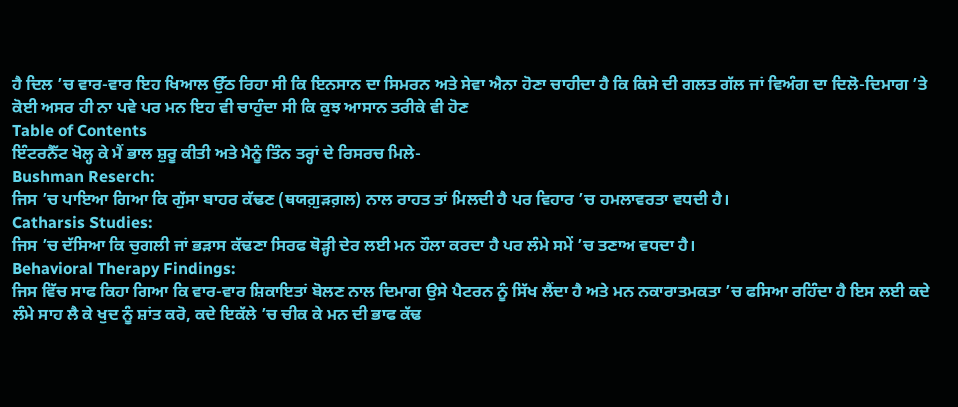ਹੈ ਦਿਲ ’ਚ ਵਾਰ-ਵਾਰ ਇਹ ਖਿਆਲ ਉੱਠ ਰਿਹਾ ਸੀ ਕਿ ਇਨਸਾਨ ਦਾ ਸਿਮਰਨ ਅਤੇ ਸੇਵਾ ਐਨਾ ਹੋਣਾ ਚਾਹੀਦਾ ਹੈ ਕਿ ਕਿਸੇ ਦੀ ਗਲਤ ਗੱਲ ਜਾਂ ਵਿਅੰਗ ਦਾ ਦਿਲੋ-ਦਿਮਾਗ ’ਤੇ ਕੋਈ ਅਸਰ ਹੀ ਨਾ ਪਵੇ ਪਰ ਮਨ ਇਹ ਵੀ ਚਾਹੁੰਦਾ ਸੀ ਕਿ ਕੁਝ ਆਸਾਨ ਤਰੀਕੇ ਵੀ ਹੋਣ
Table of Contents
ਇੰਟਰਨੈੱਟ ਖੋਲ੍ਹ ਕੇ ਮੈਂ ਭਾਲ ਸ਼ੁਰੂ ਕੀਤੀ ਅਤੇ ਮੈਨੂੰ ਤਿੰਨ ਤਰ੍ਹਾਂ ਦੇ ਰਿਸਰਚ ਮਿਲੇ-
Bushman Reserch:
ਜਿਸ ’ਚ ਪਾਇਆ ਗਿਆ ਕਿ ਗੁੱਸਾ ਬਾਹਰ ਕੱਢਣ (ਥਯਗ਼ੁੜਗ਼ਲ) ਨਾਲ ਰਾਹਤ ਤਾਂ ਮਿਲਦੀ ਹੈ ਪਰ ਵਿਹਾਰ ’ਚ ਹਮਲਾਵਰਤਾ ਵਧਦੀ ਹੈ।
Catharsis Studies:
ਜਿਸ ’ਚ ਦੱਸਿਆ ਕਿ ਚੁਗਲੀ ਜਾਂ ਭੜਾਸ ਕੱਢਣਾ ਸਿਰਫ ਥੋੜ੍ਹੀ ਦੇਰ ਲਈ ਮਨ ਹੌਲਾ ਕਰਦਾ ਹੈ ਪਰ ਲੰਮੇ ਸਮੇਂ ’ਚ ਤਣਾਅ ਵਧਦਾ ਹੈ।
Behavioral Therapy Findings:
ਜਿਸ ਵਿੱਚ ਸਾਫ ਕਿਹਾ ਗਿਆ ਕਿ ਵਾਰ-ਵਾਰ ਸ਼ਿਕਾਇਤਾਂ ਬੋਲਣ ਨਾਲ ਦਿਮਾਗ ਉਸੇ ਪੈਟਰਨ ਨੂੰ ਸਿੱਖ ਲੈਂਦਾ ਹੈ ਅਤੇ ਮਨ ਨਕਾਰਾਤਮਕਤਾ ’ਚ ਫਸਿਆ ਰਹਿੰਦਾ ਹੈ ਇਸ ਲਈ ਕਦੇ ਲੰਮੇ ਸਾਹ ਲੈ ਕੇ ਖੁਦ ਨੂੰ ਸ਼ਾਂਤ ਕਰੋ, ਕਦੇ ਇਕੱਲੇ ’ਚ ਚੀਕ ਕੇ ਮਨ ਦੀ ਭਾਫ ਕੱਢ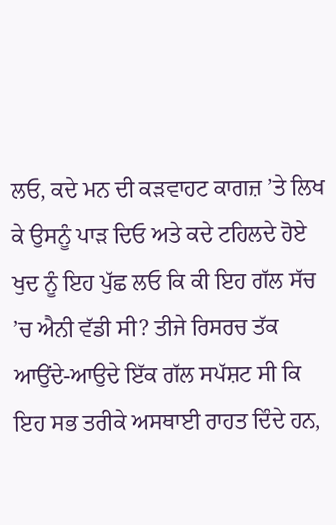ਲਓ, ਕਦੇ ਮਨ ਦੀ ਕੜਵਾਹਟ ਕਾਗਜ਼ ’ਤੇ ਲਿਖ ਕੇ ਉਸਨੂੰ ਪਾੜ ਦਿਓ ਅਤੇ ਕਦੇ ਟਹਿਲਦੇ ਹੋਏ ਖੁਦ ਨੂੰ ਇਹ ਪੁੱਛ ਲਓ ਕਿ ਕੀ ਇਹ ਗੱਲ ਸੱਚ ’ਚ ਐਨੀ ਵੱਡੀ ਸੀ? ਤੀਜੇ ਰਿਸਰਚ ਤੱਕ ਆਉਂਦੇ-ਆਉਦੇ ਇੱਕ ਗੱਲ ਸਪੱਸ਼ਟ ਸੀ ਕਿ ਇਹ ਸਭ ਤਰੀਕੇ ਅਸਥਾਈ ਰਾਹਤ ਦਿੰਦੇ ਹਨ,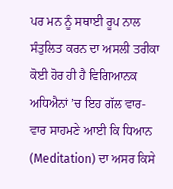ਪਰ ਮਨ ਨੂੰ ਸਥਾਈ ਰੂਪ ਨਾਲ ਸੰਤੁਲਿਤ ਕਰਨ ਦਾ ਅਸਲੀ ਤਰੀਕਾ ਕੋਈ ਹੋਰ ਹੀ ਹੈ ਵਿਗਿਆਨਕ ਅਧਿਐਨਾਂ ’ਚ ਇਹ ਗੱਲ ਵਾਰ-ਵਾਰ ਸਾਹਮਣੇ ਆਈ ਕਿ ਧਿਆਨ (Meditation) ਦਾ ਅਸਰ ਕਿਸੇ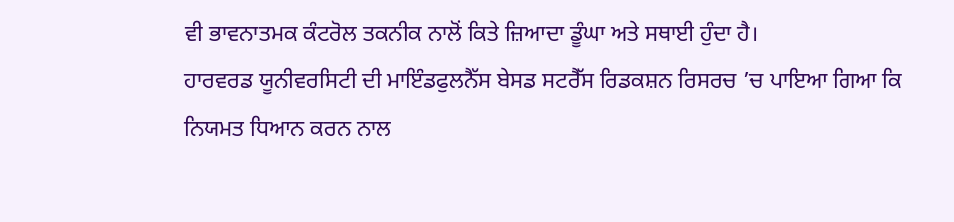ਵੀ ਭਾਵਨਾਤਮਕ ਕੰਟਰੋਲ ਤਕਨੀਕ ਨਾਲੋਂ ਕਿਤੇ ਜ਼ਿਆਦਾ ਡੂੰਘਾ ਅਤੇ ਸਥਾਈ ਹੁੰਦਾ ਹੈ।
ਹਾਰਵਰਡ ਯੂਨੀਵਰਸਿਟੀ ਦੀ ਮਾਇੰਡਫੁਲਨੈੱਸ ਬੇਸਡ ਸਟਰੈੱਸ ਰਿਡਕਸ਼ਨ ਰਿਸਰਚ ’ਚ ਪਾਇਆ ਗਿਆ ਕਿ ਨਿਯਮਤ ਧਿਆਨ ਕਰਨ ਨਾਲ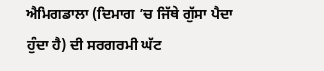ਐਮਿਗਡਾਲਾ (ਦਿਮਾਗ ’ਚ ਜਿੱਥੇ ਗੁੱਸਾ ਪੈਦਾ ਹੁੰਦਾ ਹੈ) ਦੀ ਸਰਗਰਮੀ ਘੱਟ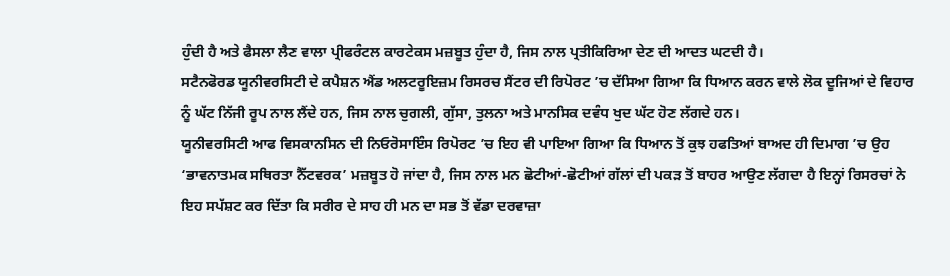ਹੁੰਦੀ ਹੈ ਅਤੇ ਫੈਸਲਾ ਲੈਣ ਵਾਲਾ ਪ੍ਰੀਫਰੰਟਲ ਕਾਰਟੇਕਸ ਮਜ਼ਬੂਤ ਹੁੰਦਾ ਹੈ, ਜਿਸ ਨਾਲ ਪ੍ਰਤੀਕਿਰਿਆ ਦੇਣ ਦੀ ਆਦਤ ਘਟਦੀ ਹੈ।
ਸਟੈਨਫੋਰਡ ਯੂਨੀਵਰਸਿਟੀ ਦੇ ਕਪੈਸ਼ਨ ਐਂਡ ਅਲਟਰੂਇਜ਼ਮ ਰਿਸਰਚ ਸੈਂਟਰ ਦੀ ਰਿਪੋਰਟ ’ਚ ਦੱਸਿਆ ਗਿਆ ਕਿ ਧਿਆਨ ਕਰਨ ਵਾਲੇ ਲੋਕ ਦੂਜਿਆਂ ਦੇ ਵਿਹਾਰ ਨੂੰ ਘੱਟ ਨਿੱਜੀ ਰੂਪ ਨਾਲ ਲੈਂਦੇ ਹਨ, ਜਿਸ ਨਾਲ ਚੁਗਲੀ, ਗੁੱਸਾ, ਤੁਲਨਾ ਅਤੇ ਮਾਨਸਿਕ ਦਵੰਧ ਖੁਦ ਘੱਟ ਹੋਣ ਲੱਗਦੇ ਹਨ।
ਯੂਨੀਵਰਸਿਟੀ ਆਫ ਵਿਸਕਾਨਸਿਨ ਦੀ ਨਿਓਰੋਸਾਇੰਸ ਰਿਪੋਰਟ ’ਚ ਇਹ ਵੀ ਪਾਇਆ ਗਿਆ ਕਿ ਧਿਆਨ ਤੋਂ ਕੁਝ ਹਫਤਿਆਂ ਬਾਅਦ ਹੀ ਦਿਮਾਗ ’ਚ ਉਹ ‘ਭਾਵਨਾਤਮਕ ਸਥਿਰਤਾ ਨੈੱਟਵਰਕ’ ਮਜ਼ਬੂਤ ਹੋ ਜਾਂਦਾ ਹੈ, ਜਿਸ ਨਾਲ ਮਨ ਛੋਟੀਆਂ-ਛੋਟੀਆਂ ਗੱਲਾਂ ਦੀ ਪਕੜ ਤੋਂ ਬਾਹਰ ਆਉਣ ਲੱਗਦਾ ਹੈ ਇਨ੍ਹਾਂ ਰਿਸਰਚਾਂ ਨੇ ਇਹ ਸਪੱਸ਼ਟ ਕਰ ਦਿੱਤਾ ਕਿ ਸਰੀਰ ਦੇ ਸਾਹ ਹੀ ਮਨ ਦਾ ਸਭ ਤੋਂ ਵੱਡਾ ਦਰਵਾਜ਼ਾ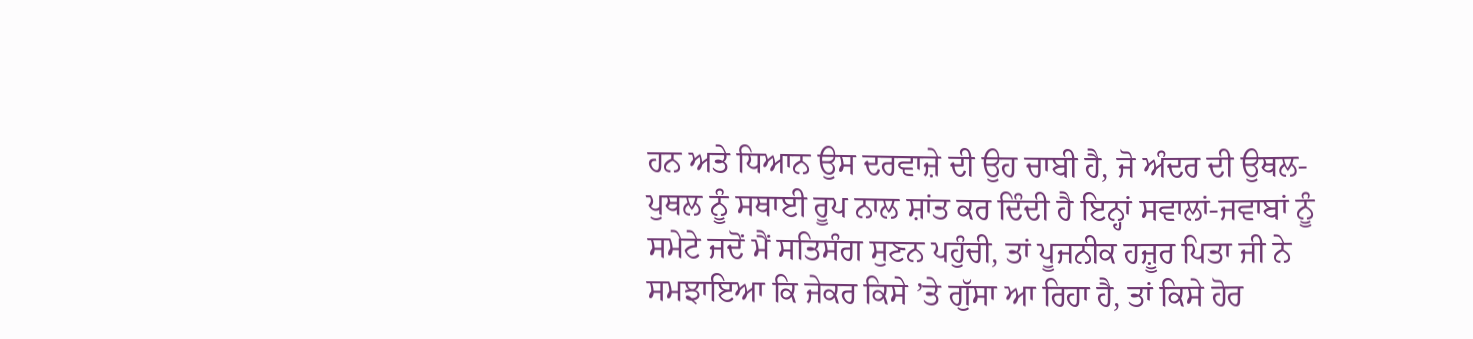ਹਨ ਅਤੇ ਧਿਆਨ ਉਸ ਦਰਵਾਜ਼ੇ ਦੀ ਉਹ ਚਾਬੀ ਹੈ, ਜੋ ਅੰਦਰ ਦੀ ਉਥਲ-ਪੁਥਲ ਨੂੰ ਸਥਾਈ ਰੂਪ ਨਾਲ ਸ਼ਾਂਤ ਕਰ ਦਿੰਦੀ ਹੈ ਇਨ੍ਹਾਂ ਸਵਾਲਾਂ-ਜਵਾਬਾਂ ਨੂੰ ਸਮੇਟੇ ਜਦੋਂ ਮੈਂ ਸਤਿਸੰਗ ਸੁਣਨ ਪਹੁੰਚੀ, ਤਾਂ ਪੂਜਨੀਕ ਹਜ਼ੂਰ ਪਿਤਾ ਜੀ ਨੇ ਸਮਝਾਇਆ ਕਿ ਜੇਕਰ ਕਿਸੇ ’ਤੇ ਗੁੱਸਾ ਆ ਰਿਹਾ ਹੈ, ਤਾਂ ਕਿਸੇ ਹੋਰ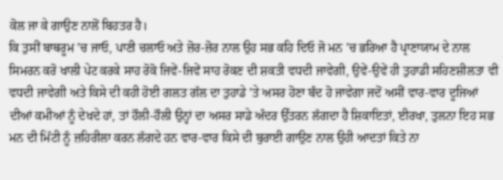ਕੋਲ ਜਾ ਕੇ ਗਾਉਣ ਨਾਲੋਂ ਬਿਹਤਰ ਹੈ।
ਕਿ ਤੁਸੀਂ ਬਾਥਰੂਮ ’ਚ ਜਾਓ, ਪਾਣੀ ਚਲਾਓ ਅਤੇ ਜ਼ੋਰ-ਜ਼ੋਰ ਨਾਲ ਉਹ ਸਭ ਕਹਿ ਦਿਓ ਜੋ ਮਨ ’ਚ ਭਰਿਆ ਹੈ ਪ੍ਰਾਣਾਯਾਮ ਦੇ ਨਾਲ ਸਿਮਰਨ ਕਰੋ ਖਾਲੀ ਪੇਟ ਕਰਕੇ ਸਾਹ ਰੋਕੋ ਜਿਵੇਂ-ਜਿਵੇਂ ਸਾਹ ਰੋਕਣ ਦੀ ਸ਼ਕਤੀ ਵਧਦੀ ਜਾਵੇਗੀ, ਉਵੇਂ-ਉਵੇਂ ਹੀ ਤੁਹਾਡੀ ਸਹਿਣਸ਼ੀਲਤਾ ਵੀ ਵਧਦੀ ਜਾਵੇਗੀ ਅਤੇ ਕਿਸੇ ਦੀ ਕਹੀ ਹੋਈ ਗਲਤ ਗੱਲ ਦਾ ਤੁਹਾਡੇ ’ਤੇ ਅਸਰ ਹੋਣਾ ਬੰਦ ਹੋ ਜਾਵੇਗਾ ਜਦੋਂ ਅਸੀਂ ਵਾਰ-ਵਾਰ ਦੂਜਿਆਂ ਦੀਆਂ ਕਮੀਆਂ ਨੂੰ ਦੇਖਦੇ ਹਾਂ, ਤਾਂ ਹੌਲੀ-ਹੌਲੀ ਉਨ੍ਹਾਂ ਦਾ ਅਸਰ ਸਾਡੇ ਅੰਦਰ ਉੱਤਰਨ ਲੱਗਦਾ ਹੈ ਸ਼ਿਕਾਇਤਾਂ, ਈਰਖਾ, ਤੁਲਨਾ ਇਹ ਸਭ ਮਨ ਦੀ ਮਿੱਟੀ ਨੂੰ ਜ਼ਹਿਰੀਲਾ ਕਰਨ ਲੱਗਦੇ ਹਨ ਵਾਰ-ਵਾਰ ਕਿਸੇ ਦੀ ਬੁਰਾਈ ਗਾਉਣ ਨਾਲ ਉਹੀ ਆਦਤਾਂ ਕਿਤੇ ਨਾ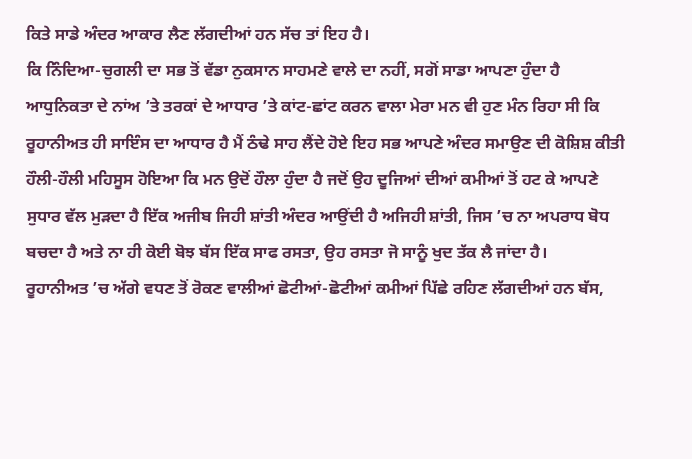ਕਿਤੇ ਸਾਡੇ ਅੰਦਰ ਆਕਾਰ ਲੈਣ ਲੱਗਦੀਆਂ ਹਨ ਸੱਚ ਤਾਂ ਇਹ ਹੈ।
ਕਿ ਨਿੰਦਿਆ-ਚੁਗਲੀ ਦਾ ਸਭ ਤੋਂ ਵੱਡਾ ਨੁਕਸਾਨ ਸਾਹਮਣੇ ਵਾਲੇ ਦਾ ਨਹੀਂ, ਸਗੋਂ ਸਾਡਾ ਆਪਣਾ ਹੁੰਦਾ ਹੈ ਆਧੁਨਿਕਤਾ ਦੇ ਨਾਂਅ ’ਤੇ ਤਰਕਾਂ ਦੇ ਆਧਾਰ ’ਤੇ ਕਾਂਟ-ਛਾਂਟ ਕਰਨ ਵਾਲਾ ਮੇਰਾ ਮਨ ਵੀ ਹੁਣ ਮੰਨ ਰਿਹਾ ਸੀ ਕਿ ਰੂਹਾਨੀਅਤ ਹੀ ਸਾਇੰਸ ਦਾ ਆਧਾਰ ਹੈ ਮੈਂ ਠੰਢੇ ਸਾਹ ਲੈਂਦੇ ਹੋਏ ਇਹ ਸਭ ਆਪਣੇ ਅੰਦਰ ਸਮਾਉਣ ਦੀ ਕੋਸ਼ਿਸ਼ ਕੀਤੀ ਹੌਲੀ-ਹੌਲੀ ਮਹਿਸੂਸ ਹੋਇਆ ਕਿ ਮਨ ਉਦੋਂ ਹੌਲਾ ਹੁੰਦਾ ਹੈ ਜਦੋਂ ਉਹ ਦੂਜਿਆਂ ਦੀਆਂ ਕਮੀਆਂ ਤੋਂ ਹਟ ਕੇ ਆਪਣੇ ਸੁਧਾਰ ਵੱਲ ਮੁੜਦਾ ਹੈ ਇੱਕ ਅਜੀਬ ਜਿਹੀ ਸ਼ਾਂਤੀ ਅੰਦਰ ਆਉਂਦੀ ਹੈ ਅਜਿਹੀ ਸ਼ਾਂਤੀ, ਜਿਸ ’ਚ ਨਾ ਅਪਰਾਧ ਬੋਧ ਬਚਦਾ ਹੈ ਅਤੇ ਨਾ ਹੀ ਕੋਈ ਬੋਝ ਬੱਸ ਇੱਕ ਸਾਫ ਰਸਤਾ, ਉਹ ਰਸਤਾ ਜੋ ਸਾਨੂੰ ਖੁਦ ਤੱਕ ਲੈ ਜਾਂਦਾ ਹੈ।
ਰੂਹਾਨੀਅਤ ’ਚ ਅੱਗੇ ਵਧਣ ਤੋਂ ਰੋਕਣ ਵਾਲੀਆਂ ਛੋਟੀਆਂ-ਛੋਟੀਆਂ ਕਮੀਆਂ ਪਿੱਛੇ ਰਹਿਣ ਲੱਗਦੀਆਂ ਹਨ ਬੱਸ,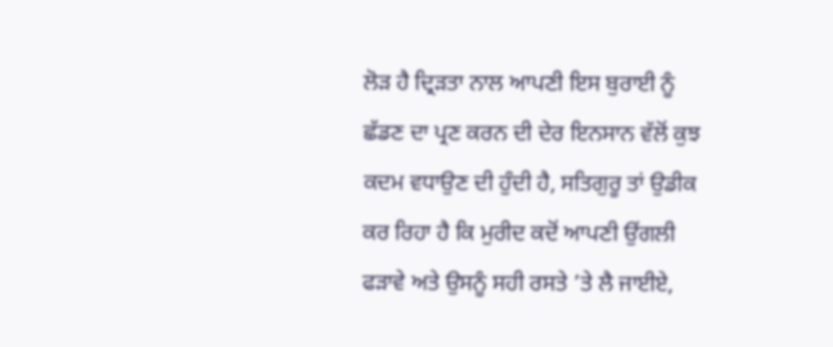ਲੋੜ ਹੈ ਦ੍ਰਿੜਤਾ ਨਾਲ ਆਪਣੀ ਇਸ ਬੁਰਾਈ ਨੂੰ ਛੱਡਣ ਦਾ ਪ੍ਰਣ ਕਰਨ ਦੀ ਦੇਰ ਇਨਸਾਨ ਵੱਲੋਂ ਕੁਝ ਕਦਮ ਵਧਾਉਣ ਦੀ ਹੁੰਦੀ ਹੈ, ਸਤਿਗੁਰੂ ਤਾਂ ਉਡੀਕ ਕਰ ਰਿਹਾ ਹੈ ਕਿ ਮੁਰੀਦ ਕਦੋਂ ਆਪਣੀ ਉਂਗਲੀ ਫੜਾਵੇ ਅਤੇ ਉਸਨੂੰ ਸਹੀ ਰਸਤੇ ’ਤੇ ਲੈ ਜਾਈਏ,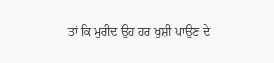ਤਾਂ ਕਿ ਮੁਰੀਦ ਉਹ ਹਰ ਖੁਸ਼ੀ ਪਾਉਣ ਦੇ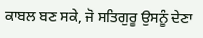ਕਾਬਲ ਬਣ ਸਕੇ, ਜੋ ਸਤਿਗੁਰੂ ਉਸਨੂੰ ਦੇਣਾ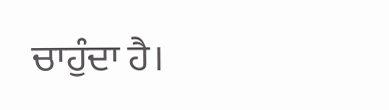ਚਾਹੁੰਦਾ ਹੈ।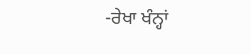-ਰੇਖਾ ਖੰਨ੍ਹਾਂ